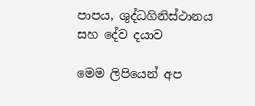පාපය, ශුද්ධගිනිස්ථානය සහ දේව දයාව

මෙම ලිපියෙන් අප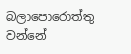බලාපොරොත්තු වන්නේ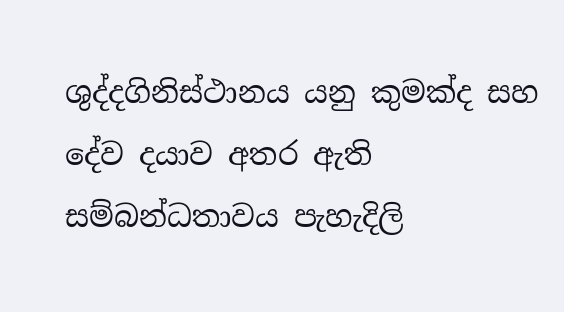ශුද්දගිනිස්ථානය යනු කුමක්ද සහ දේව දයාව අතර ඇති සම්බන්ධතාවය පැහැදිලි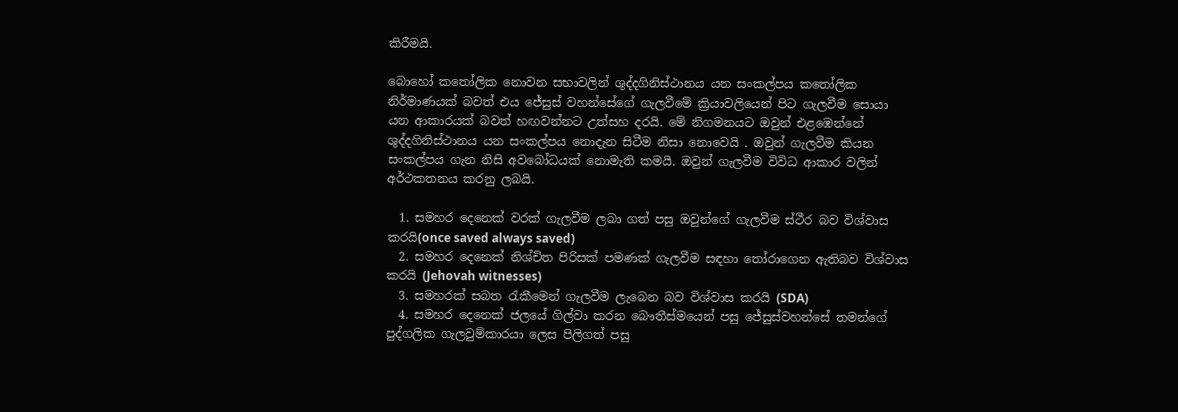කිරීමයි.

බොහෝ කතෝලික නොවන සභාවලින් ශුද්දගිනිස්ථානය යන සංකල්පය කතෝලික නිර්මාණයක් බවත් එය ජේසුස් වහන්සේගේ ගැලවීමේ ක්‍රියාවලියෙන් පිට ගැලවීම සොයා යන ආකාරයක් බවත් හඟවන්නට උත්සහ දරයි. මේ නිගමනයට ඔවුන් එළඹෙන්නේ ශුද්දගිනිස්ථානය යන සංකල්පය නොදැන සිටීම නිසා නොවෙයි . ඔවුන් ගැලවීම කියන සංකල්පය ගැන නිසි අවබෝධයක් නොමැති කමයි. ඔවුන් ගැලවීම විවිධ ආකාර වලින් අර්ථකතනය කරනු ලබයි.

  1. සමහර දෙනෙක් වරක් ගැලවීම ලබා ගත් පසු ඔවුන්ගේ ගැලවීම ස්ථීර බව විශ්වාස කරයි(once saved always saved)
  2. සමහර දෙනෙක් නිශ්චිත පිරිසක් පමණක් ගැලවීම සඳහා තෝරාගෙන ඇතිබව විශ්වාස කරයි (Jehovah witnesses)
  3. සමහරක් සබත රැකීමෙන් ගැලවීම ලැබෙන බව විශ්වාස කරයි (SDA)
  4. සමහර දෙනෙක් ජලයේ ගිල්වා කරන බෞතීස්මයෙන් පසු ජේසුස්වහන්සේ තමන්ගේ පුද්ගලික ගැලවුම්කාරයා ලෙස පිලිගත් පසු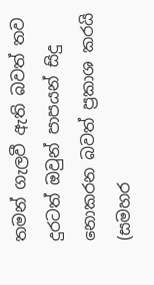තමන් ගැලවී ඇති බවත් තව දුරටත් ඔවුන් පාපයන් සිදු නොකරන බවත් ප්‍රකාශ කරයි (සමහර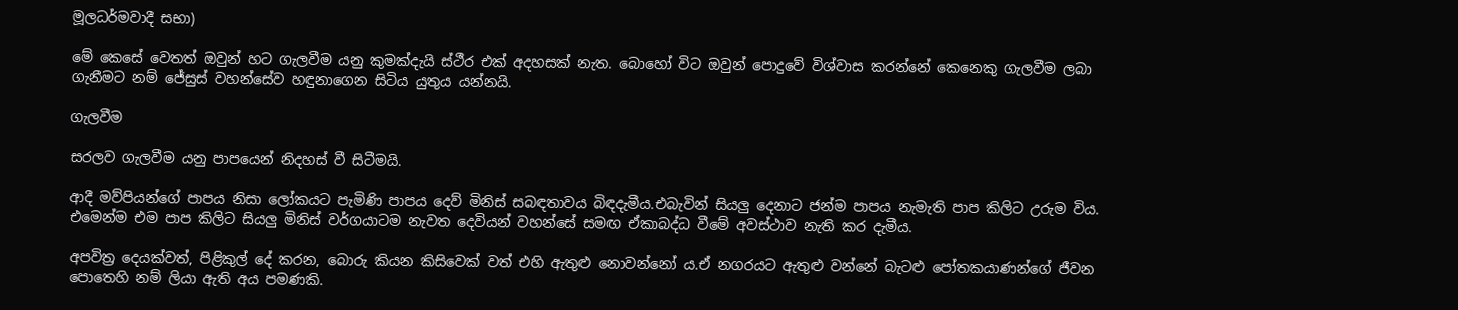මූලධර්මවාදී සභා)

මේ කෙසේ වෙතත් ඔවුන් හට ගැලවීම යනු කුමක්දැයි ස්ථීර එක් අදහසක් නැත. බොහෝ විට ඔවුන් පොදුවේ විශ්වාස කරන්නේ කෙනෙකු ගැලවීම ලබා ගැනීමට නම් ජේසුස් වහන්සේව හඳුනාගෙන සිටිය යුතුය යන්නයි.

ගැලවීම

සරලව ගැලවීම යනු පාපයෙන් නිදහස් වී සිටීමයි.

ආදී මව්පියන්ගේ පාපය නිසා ලෝකයට පැමිණි පාපය දෙව් මිනිස් සබඳතාවය බිඳදැමීය.එබැවින් සියලු දෙනාට ජන්ම පාපය නැමැති පාප කිලිට උරුම විය. එමෙන්ම එම පාප කිලිට සියලු මිනිස් වර්ගයාටම නැවත දෙවියන් වහන්සේ සමඟ ඒකාබද්ධ වීමේ අවස්ථාව නැති කර දැමීය.

අපවිත්‍ර දෙයක්වත්, පිළිකුල් දේ කරන, බොරු කියන කිසිවෙක් වත් එහි ඇතුළු නොවන්නෝ ය.ඒ නගරයට ඇතුළු වන්නේ බැටළු පෝතකයාණන්ගේ ජීවන පොතෙහි නම් ලියා ඇති අය පමණකි.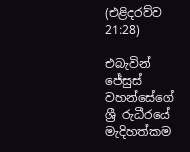(එළිදරව්ව 21:28)

එබැවින් ජේසුස් වහන්සේගේ ශ්‍රී රුධීරයේ මැදිහත්කම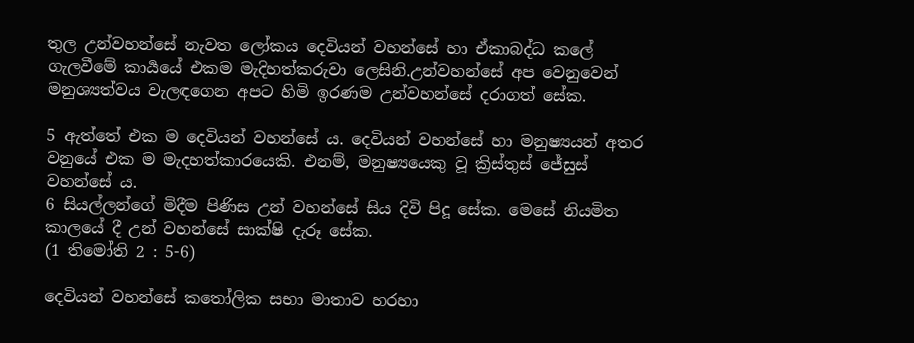තුල උන්වහන්සේ නැවත ලෝකය දෙවියන් වහන්සේ හා ඒකාබද්ධ කලේ ගැලවීමේ කාර්‍යයේ එකම මැදිහත්කරුවා ලෙසිනි.උන්වහන්සේ අප වෙනුවෙන් මනුශ්‍යත්වය වැලඳගෙන අපට හිමි ඉරණම උන්වහන්සේ දරාගත් සේක.

5 ඇත්තේ එක ම දෙවියන් වහන්සේ ය. දෙවියන් වහන්සේ හා මනුෂ්‍යයන් අතර වනුයේ එක ම මැදහත්කාරයෙකි. එනම්, මනුෂ්‍යයෙකු වූ ක්‍රිස්තුස් ජේසුස් වහන්සේ ය.
6 සියල්ලන්ගේ මිදීම පිණිස උන් වහන්සේ සිය දිවි පිදූ සේක. මෙසේ නියමිත කාලයේ දී උන් වහන්සේ සාක්ෂි දැරූ සේක.
(1 තිමෝති 2 : 5-6)

දෙවියන් වහන්සේ කතෝලික සභා මාතාව හරහා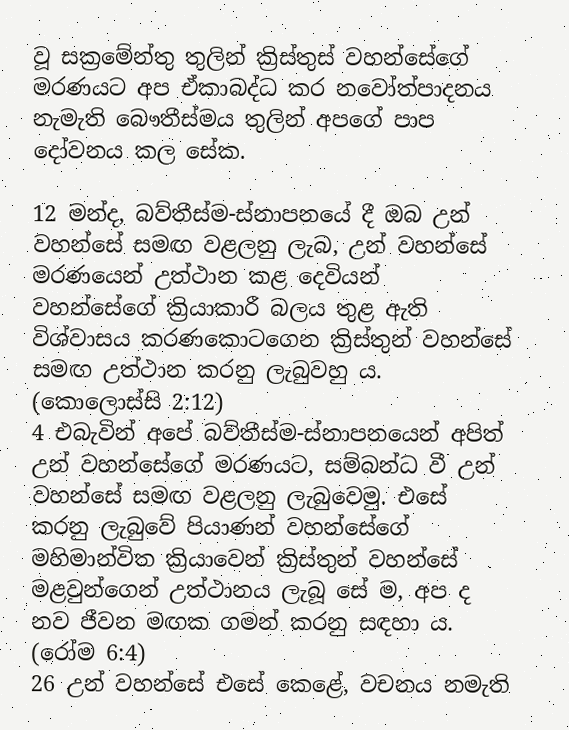වූ සක්‍රමේන්තු තුලින් ක්‍රිස්තුස් වහන්සේගේ මරණයට අප ඒකාබද්ධ කර නවෝත්පාදනය නැමැති බෞතීස්මය තුලින් අපගේ පාප දෝවනය කල සේක.

12 මන්ද, බව්තීස්ම-ස්නාපනයේ දී ඔබ උන් වහන්සේ සමඟ වළලනු ලැබ, උන් වහන්සේ මරණයෙන් උත්ථාන කළ දෙවියන් වහන්සේගේ ක්‍රියාකාරී බලය තුළ ඇති විශ්වාසය කරණකොටගෙන ක්‍රිස්තුන් වහන්සේ සමඟ උත්ථාන කරනු ලැබුවහු ය.
(කොලොස්සි 2:12)
4 එබැවින් අපේ බව්තීස්ම-ස්නාපනයෙන් අපිත් උන් වහන්සේගේ මරණයට, සම්බන්ධ වී උන් වහන්සේ සමඟ වළලනු ලැබුවෙමු. එසේ කරනු ලැබුවේ පියාණන් වහන්සේගේ මහිමාන්විත ක්‍රියාවෙන් ක්‍රිස්තුන් වහන්සේ මළවුන්ගෙන් උත්ථානය ලැබූ සේ ම, අප ද නව ජීවන මඟක ගමන් කරනු සඳහා ය.
(රෝම 6:4)
26 උන් වහන්සේ එසේ කෙළේ, වචනය නමැති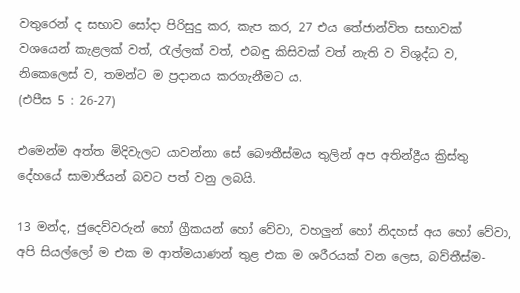වතුරෙන් ද සභාව සෝදා පිරිසුදු කර, කැප කර, 27 එය තේජාන්විත සභාවක් වශයෙන් කැළලක් වත්, රැල්ලක් වත්, එබඳු කිසිවක් වත් නැති ව විශුද්ධ ව, නිකෙලෙස් ව, තමන්ට ම ප්‍රදානය කරගැනීමට ය.
(එපීස 5 : 26-27)

එමෙන්ම අත්ත මිදිවැලට යාවන්නා සේ බෞතීස්මය තුලින් අප අතින්ද්‍රීය ක්‍රිස්තු දේහයේ සාමාජියන් බවට පත් වනු ලබයි.

13 මන්ද, ජුදෙව්වරුන් හෝ ග්‍රීකයන් හෝ වේවා, වහලුන් හෝ නිදහස් අය හෝ වේවා, අපි සියල්ලෝ ම එක ම ආත්මයාණන් තුළ එක ම ශරීරයක් වන ලෙස, බව්තීස්ම-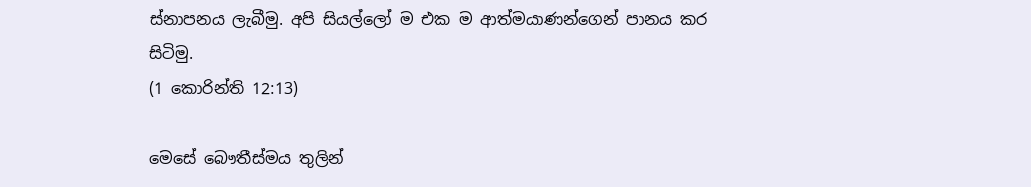ස්නාපනය ලැබීමු. අපි සියල්ලෝ ම එක ම ආත්මයාණන්ගෙන් පානය කර සිටිමු.
(1 කොරින්ති 12:13)

මෙසේ බෞතීස්මය තුලින්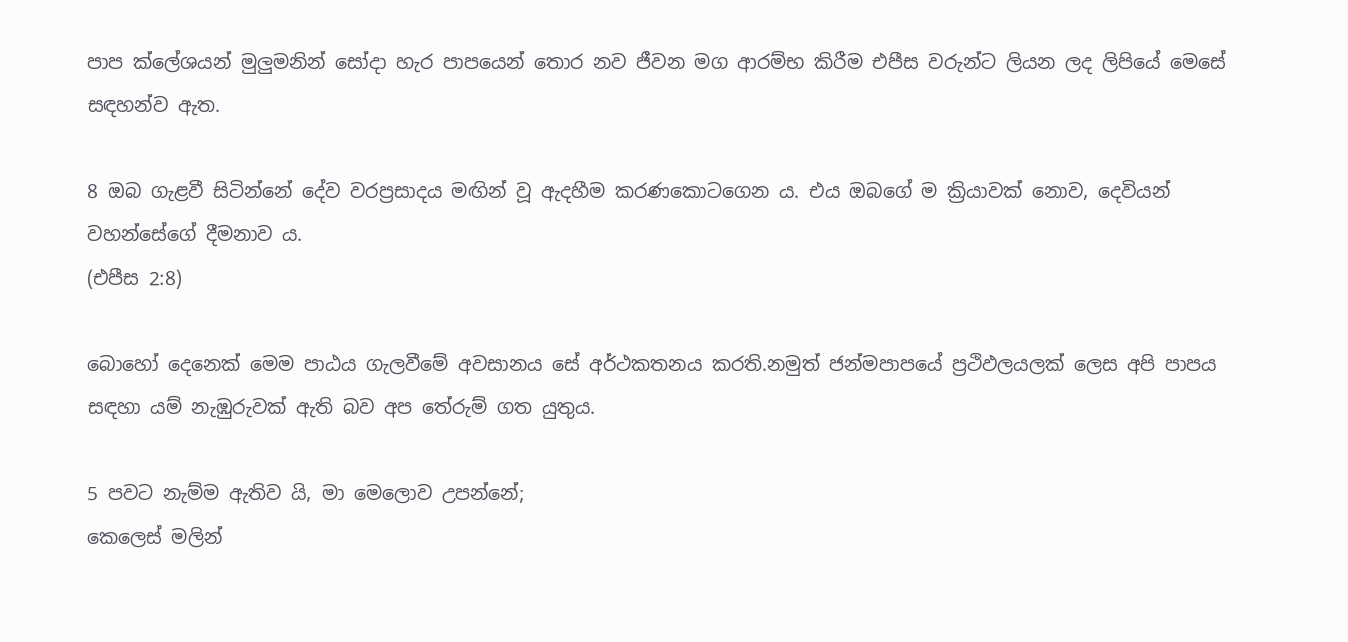පාප ක්ලේශයන් මුලුමනින් සෝදා හැර පාපයෙන් තොර නව ජීවන මග ආරම්භ කිරීම එපීස වරුන්ට ලියන ලද ලිපියේ මෙසේ සඳහන්ව ඇත.

8 ඔබ ගැළවී සිටින්නේ දේව වරප්‍රසාදය මඟින් වූ ඇදහීම කරණකොටගෙන ය. එය ඔබගේ ම ක්‍රියාවක් නොව, දෙවියන් වහන්සේගේ දීමනාව ය.
(එපීස 2:8)

බොහෝ දෙනෙක් මෙම පාඨය ගැලවීමේ අවසානය සේ අර්ථකතනය කරති.නමුත් ජන්මපාපයේ ප්‍රථිඵලයලක් ලෙස අපි පාපය සඳහා යම් නැඹුරුවක් ඇති බව අප තේරුම් ගත යුතුය.

5 පවට නැම්ම ඇතිව යි, මා මෙලොව උපන්නේ;
කෙලෙස් මලින්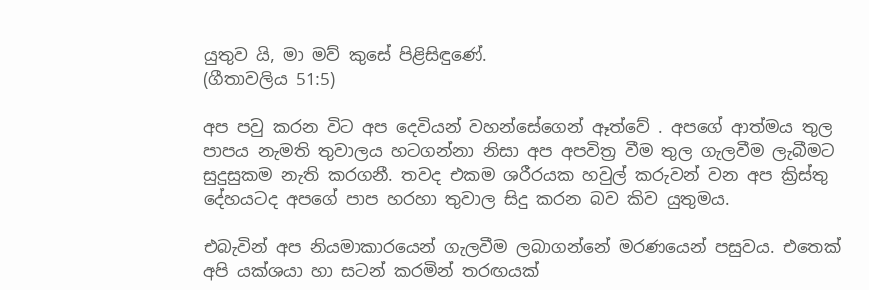යුතුව යි, මා මව් කුසේ පිළිසිඳුණේ.
(ගීතාවලිය 51:5)

අප පවු කරන විට අප දෙවියන් වහන්සේගෙන් ඈත්වේ . අපගේ ආත්මය තුල පාපය නැමති තුවාලය හටගන්නා නිසා අප අපවිත්‍ර වීම තුල ගැලවීම ලැබීමට සුදුසුකම නැති කරගනී. තවද එකම ශරීරයක හවුල් කරුවන් වන අප ක්‍රිස්තු දේහයටද අපගේ පාප හරහා තුවාල සිදු කරන බව කිව යුතුමය.

එබැවින් අප නියමාකාරයෙන් ගැලවීම ලබාගන්නේ මරණයෙන් පසුවය. එතෙක් අපි යක්ශයා හා සටන් කරමින් තරඟයක්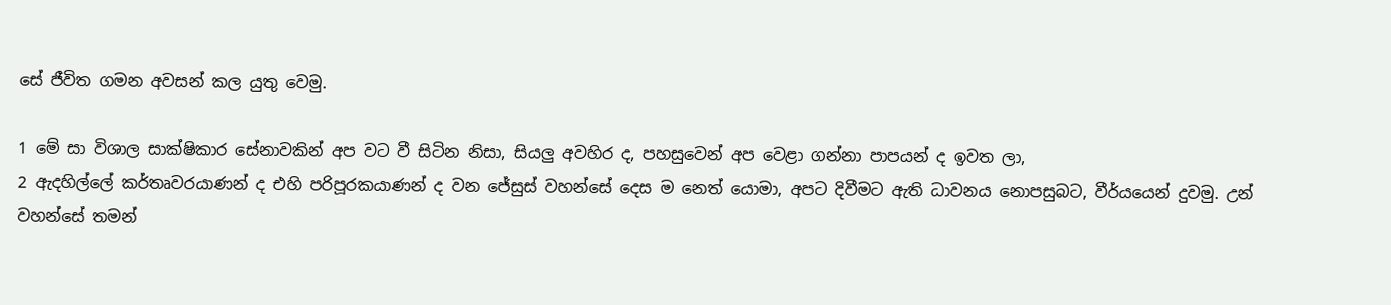සේ ජීවිත ගමන අවසන් කල යුතු වෙමු.

1 මේ සා විශාල සාක්ෂිකාර සේනාවකින් අප වට වී සිටින නිසා, සියලු අවහිර ද, පහසුවෙන් අප වෙළා ගන්නා පාපයන් ද ඉවත ලා,
2 ඇදහිල්ලේ කර්තෘවරයාණන් ද එහි පරිපූරකයාණන් ද වන ජේසුස් වහන්සේ දෙස ම නෙත් යොමා, අපට දිවීමට ඇති ධාවනය නොපසුබට, වීර්යයෙන් දුවමු. උන් වහන්සේ තමන්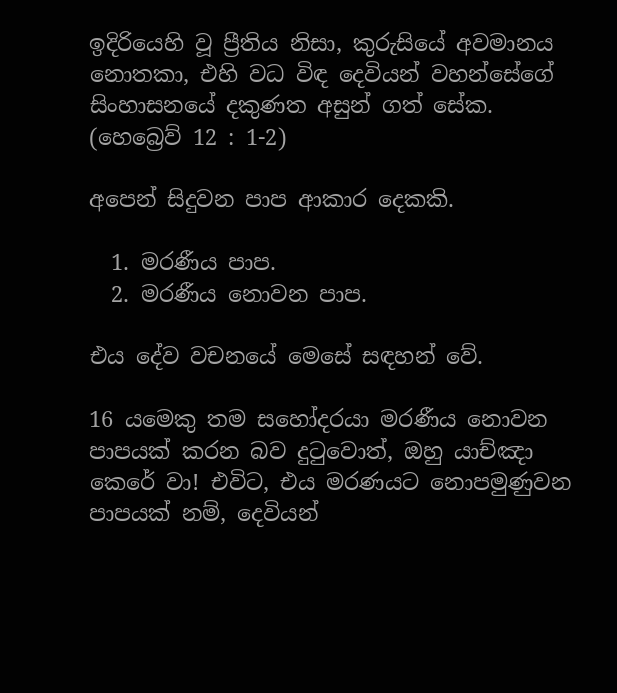ඉදිරියෙහි වූ ප්‍රීතිය නිසා, කුරුසියේ අවමානය නොතකා, එහි වධ විඳ දෙවියන් වහන්සේගේ සිංහාසනයේ දකුණත අසුන් ගත් සේක.
(හෙබ්‍රෙව් 12 : 1-2)

අපෙන් සිදුවන පාප ආකාර දෙකකි.

  1. මරණීය පාප.
  2. මරණීය නොවන පාප.

එය දේව වචනයේ මෙසේ සඳහන් වේ.

16 යමෙකු තම සහෝදරයා මරණීය නොවන පාපයක් කරන බව දුටුවොත්, ඔහු යාච්ඤා කෙරේ වා! එවිට, එය මරණයට නොපමුණුවන පාපයක් නම්, දෙවියන්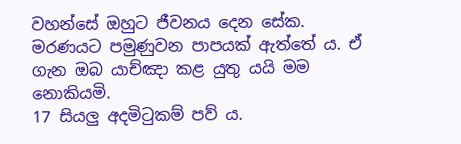වහන්සේ ඔහුට ජීවනය දෙන සේක. මරණයට පමුණුවන පාපයක් ඇත්තේ ය. ඒ ගැන ඔබ යාච්ඤා කළ යුතු යයි මම නොකියමි.
17 සියලු අදමිටුකම් පව් ය.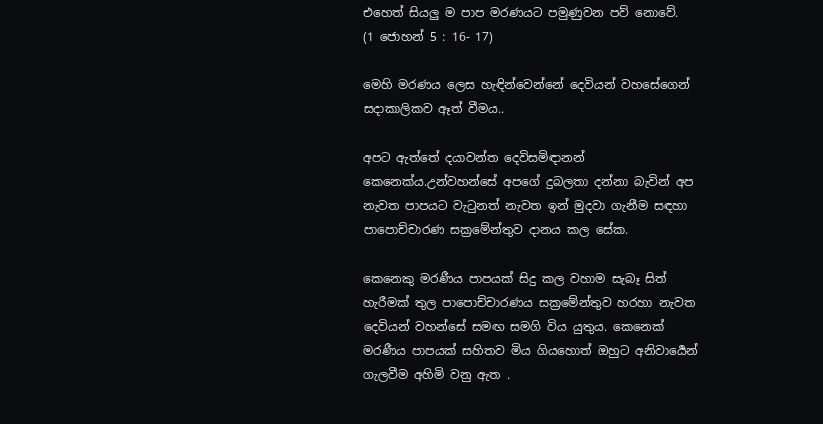එහෙත් සියලු ම පාප මරණයට පමුණුවන පව් නොවේ.
(1 ජොහන් 5 : 16- 17)

මෙහි මරණය ලෙස හැඳින්වෙන්නේ දෙවියන් වහසේගෙන් සදාකාලිකව ඈත් වීමය..

අපට ඇත්තේ දයාවන්ත දෙවිසමිඳානන් කෙනෙක්ය.උන්වහන්සේ අපගේ දුබලතා දන්නා බැවින් අප නැවත පාපයට වැටුනත් නැවත ඉන් මුදවා ගැනීම සඳහා පාපොච්චාරණ සක්‍රමේන්තුව දානය කල සේක.

කෙනෙකු මරණීය පාපයක් සිදු කල වහාම සැබෑ සිත් හැරීමක් තුල පාපොච්චාරණය සක්‍රමේන්තුව හරහා නැවත දෙවියන් වහන්සේ සමඟ සමගි විය යුතුය. කෙනෙක් මරණීය පාපයක් සහිතව මිය ගියහොත් ඔහුට අනිවාර්‍යෙන් ගැලවීම අහිමි වනු ඇත .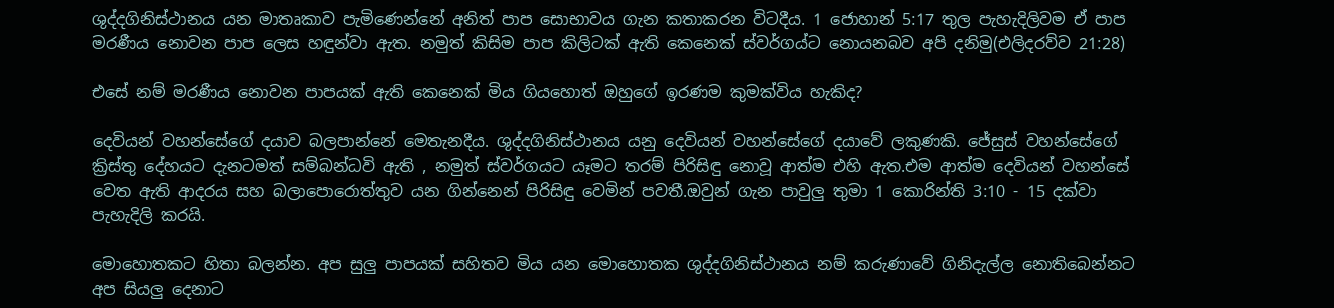ශුද්දගිනිස්ථානය යන මාතෘකාව පැමිණෙන්නේ අනිත් පාප සොභාවය ගැන කතාකරන විටදීය. 1 ජොහාන් 5:17 තුල පැහැදිලිවම ඒ පාප මරණීය නොවන පාප ලෙස හඳුන්වා ඇත. නමුත් කිසිම පාප කිලිටක් ඇති කෙනෙක් ස්වර්ගය්ට නොයනබව අපි දනිමු(එලිදරව්ව 21:28)

එසේ නම් මරණීය නොවන පාපයක් ඇති කෙනෙක් මිය ගියහොත් ඔහුගේ ඉරණම කුමක්විය හැකිද?

දෙවියන් වහන්සේගේ දයාව බලපාන්නේ මෙතැනදීය. ශුද්දගිනිස්ථානය යනු දෙවියන් වහන්සේගේ දයාවේ ලකුණකි. ජේසුස් වහන්සේගේ ක්‍රිස්තු දේහයට දැනටමත් සම්බන්ධවි ඇති , නමුත් ස්වර්ගයට යෑමට තරම් පිරිසිඳු නොවූ ආත්ම එහි ඇත.එම ආත්ම දෙවියන් වහන්සේ වෙත ඇති ආදරය සහ බලාපොරොත්තුව යන ගින්නෙන් පිරිසිඳු වෙමින් පවතී.ඔවුන් ගැන පාවුලු තුමා 1 කොරින්ති 3:10 - 15 දක්වා පැහැදිලි කරයි.

මොහොතකට හිතා බලන්න. අප සුලු පාපයක් සහිතව මිය යන මොහොතක ශුද්දගිනිස්ථානය නම් කරුණාවේ ගිනිදැල්ල නොතිබෙන්නට අප සියලු දෙනාට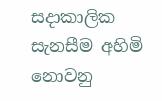සදාකාලික සැනසීම අහිමි නොවනු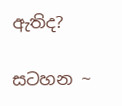ඇතිද?

සටහන ~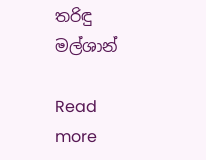තරිඳු මල්ශාන්

Read more